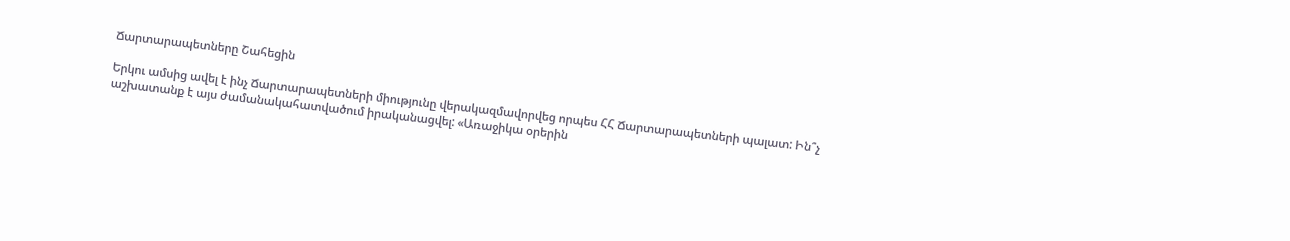Ճարտարապետները Շահեցին

Երկու ամսից ավել է ինչ Ճարտարապետների միությունը վերակազմավորվեց որպես ՀՀ Ճարտարապետների պալատ: Ին՞չ աշխատանք է այս ժամանակահատվածում իրականացվել: «Առաջիկա օրերին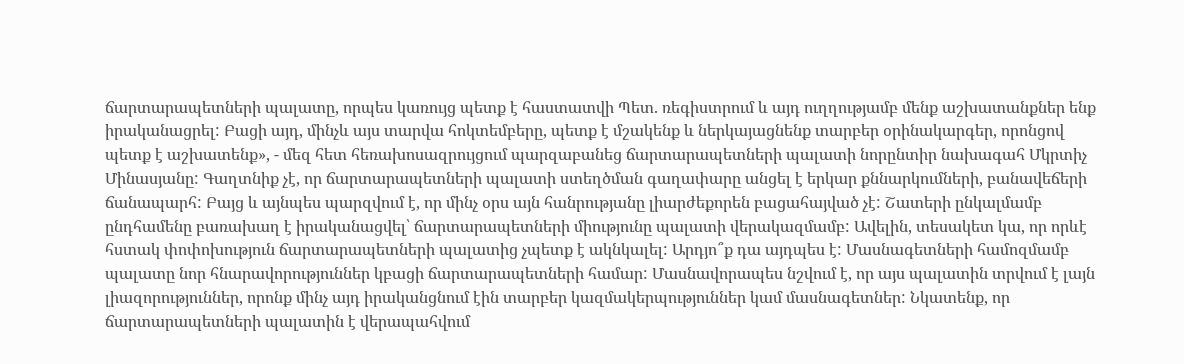ճարտարապետների պալատը, որպես կառույց պետք է հաստատվի Պետ. ռեգիստրում և այդ ուղղությամբ մենք աշխատանքներ ենք իրականացրել: Բացի այդ, մինչև այս տարվա հոկտեմբերը, պետք է մշակենք և ներկայացնենք տարբեր օրինակարգեր, որոնցով պետք է աշխատենք», - մեզ հետ հեռախոսազրույցում պարզաբանեց ճարտարապետների պալատի նորընտիր նախագահ Մկրտիչ Մինասյանը: Գաղտնիք չէ, որ ճարտարապետների պալատի ստեղծման գաղափարը անցել է երկար քննարկումների, բանավեճերի ճանապարհ: Բայց և այնպես պարզվում է, որ մինչ օրս այն հանրությանը լիարժեքորեն բացահայված չէ: Շատերի ընկալմամբ ընդհամենը բառախաղ է իրականացվել՝ ճարտարապետների միությունը պալատի վերակազմամբ: Ավելին, տեսակետ կա, որ որևէ հստակ փոփոխություն ճարտարապետների պալատից չպետք է ակնկալել: Արդյո՞ք դա այդպես է: Մասնագետների համոզմամբ պալատը նոր հնարավորություններ կբացի ճարտարապետների համար: Մասնավորապես նշվում է, որ այս պալատին տրվում է լայն լիազորություններ, որոնք մինչ այդ իրականցնում էին տարբեր կազմակերպություններ կամ մասնագետներ: Նկատենք, որ ճարտարապետների պալատին է վերապահվում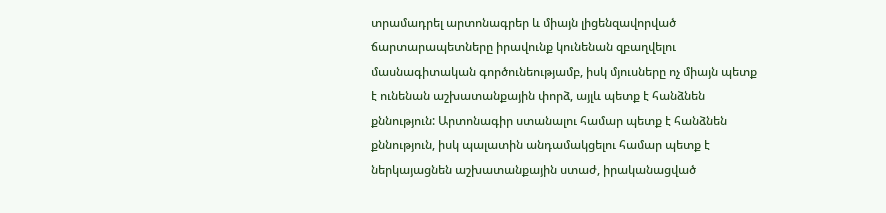տրամադրել արտոնագրեր և միայն լիցենզավորված ճարտարապետները իրավունք կունենան զբաղվելու մասնագիտական գործունեությամբ, իսկ մյուսները ոչ միայն պետք է ունենան աշխատանքային փորձ, այլև պետք է հանձնեն քննություն: Արտոնագիր ստանալու համար պետք է հանձնեն քննություն, իսկ պալատին անդամակցելու համար պետք է ներկայացնեն աշխատանքային ստաժ, իրականացված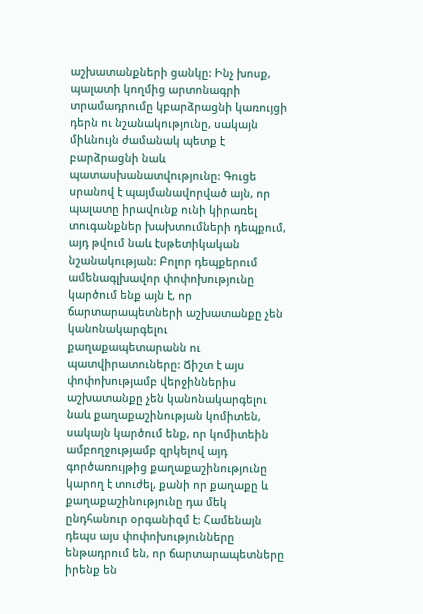աշխատանքների ցանկը: Ինչ խոսք, պալատի կողմից արտոնագրի տրամադրումը կբարձրացնի կառույցի դերն ու նշանակությունը, սակայն միևնույն ժամանակ պետք է բարձրացնի նաև պատասխանատվությունը: Գուցե սրանով է պայմանավորված այն, որ պալատը իրավունք ունի կիրառել տուգանքներ խախտումների դեպքում, այդ թվում նաև էսթետիկական նշանակության: Բոլոր դեպքերում ամենագլխավոր փոփոխությունը կարծում ենք այն է, որ ճարտարապետների աշխատանքը չեն կանոնակարգելու քաղաքապետարանն ու պատվիրատուները: Ճիշտ է այս փոփոխությամբ վերջիններիս աշխատանքը չեն կանոնակարգելու նաև քաղաքաշինության կոմիտեն, սակայն կարծում ենք, որ կոմիտեին ամբողջությամբ զրկելով այդ գործառույթից քաղաքաշինությունը կարող է տուժել, քանի որ քաղաքը և քաղաքաշինությունը դա մեկ ընդհանուր օրգանիզմ է: Համենայն դեպս այս փոփոխությունները ենթադրում են, որ ճարտարապետները իրենք են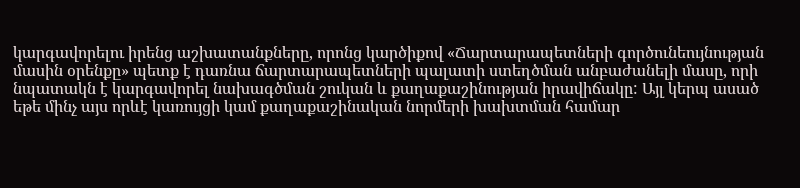կարգավորելու իրենց աշխատանքները, որոնց կարծիքով «Ճարտարապետների գործունեույնության մասին օրենքը» պետք է դառնա ճարտարապետների պալատի ստեղծման անբաժանելի մասը, որի նպատակն է կարգավորել նախագծման շուկան և քաղաքաշինության իրավիճակը: Այլ կերպ ասած եթե մինչ այս որևէ կառույցի կամ քաղաքաշինական նորմերի խախտման համար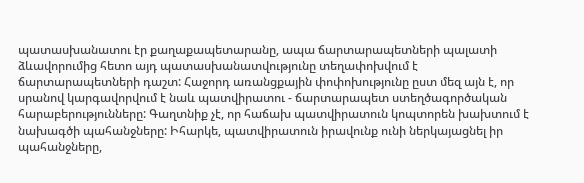պատասխանատու էր քաղաքապետարանը, ապա ճարտարապետների պալատի ձևավորումից հետո այդ պատասխանատվությունը տեղափոխվում է ճարտարապետների դաշտ: Հաջորդ առանցքային փոփոխությունը ըստ մեզ այն է, որ սրանով կարգավորվում է նաև պատվիրատու - ճարտարապետ ստեղծագործական հարաբերությունները: Գաղտնիք չէ, որ հաճախ պատվիրատուն կոպտորեն խախտում է նախագծի պահանջները: Իհարկե, պատվիրատուն իրավունք ունի ներկայացնել իր պահանջները,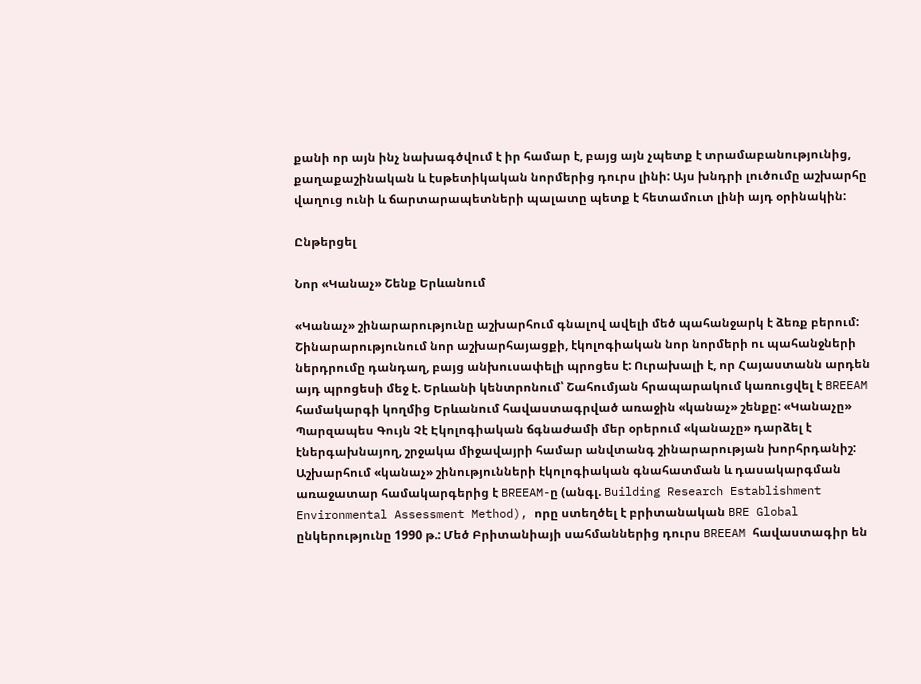քանի որ այն ինչ նախագծվում է իր համար է, բայց այն չպետք է տրամաբանությունից, քաղաքաշինական և էսթետիկական նորմերից դուրս լինի: Այս խնդրի լուծումը աշխարհը վաղուց ունի և ճարտարապետների պալատը պետք է հետամուտ լինի այդ օրինակին:

Ընթերցել

Նոր «Կանաչ» Շենք Երևանում

«Կանաչ» շինարարությունը աշխարհում գնալով ավելի մեծ պահանջարկ է ձեռք բերում: Շինարարությունում նոր աշխարհայացքի, էկոլոգիական նոր նորմերի ու պահանջների ներդրումը դանդաղ, բայց անխուսափելի պրոցես է: Ուրախալի է, որ Հայաստանն արդեն այդ պրոցեսի մեջ է. Երևանի կենտրոնում՝ Շահումյան հրապարակում կառուցվել է BREEAM համակարգի կողմից Երևանում հավաստագրված առաջին «կանաչ» շենքը: «Կանաչը» Պարզապես Գույն Չէ Էկոլոգիական ճգնաժամի մեր օրերում «կանաչը» դարձել է էներգախնայող, շրջակա միջավայրի համար անվտանգ շինարարության խորհրդանիշ: Աշխարհում «կանաչ» շինությունների էկոլոգիական գնահատման և դասակարգման առաջատար համակարգերից է BREEAM-ը (անգլ. Building Research Establishment Environmental Assessment Method), որը ստեղծել է բրիտանական BRE Global ընկերությունը 1990 թ.: Մեծ Բրիտանիայի սահմաններից դուրս BREEAM հավաստագիր են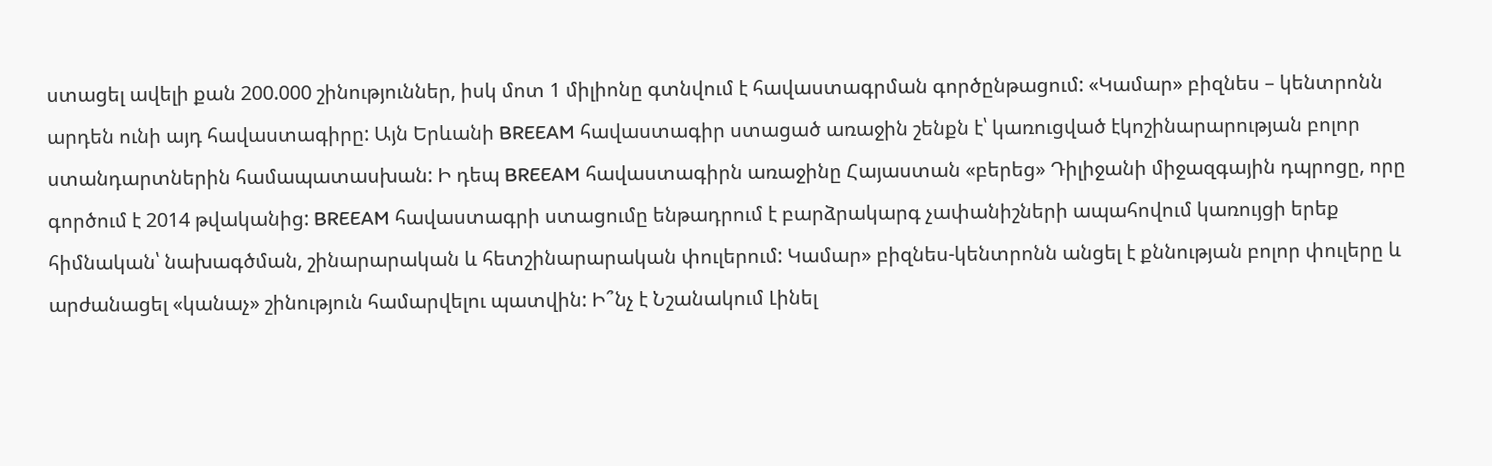ստացել ավելի քան 200.000 շինություններ, իսկ մոտ 1 միլիոնը գտնվում է հավաստագրման գործընթացում: «Կամար» բիզնես – կենտրոնն արդեն ունի այդ հավաստագիրը: Այն Երևանի BREEAM հավաստագիր ստացած առաջին շենքն է՝ կառուցված էկոշինարարության բոլոր ստանդարտներին համապատասխան: Ի դեպ BREEAM հավաստագիրն առաջինը Հայաստան «բերեց» Դիլիջանի միջազգային դպրոցը, որը գործում է 2014 թվականից: BREEAM հավաստագրի ստացումը ենթադրում է բարձրակարգ չափանիշների ապահովում կառույցի երեք հիմնական՝ նախագծման, շինարարական և հետշինարարական փուլերում: Կամար» բիզնես-կենտրոնն անցել է քննության բոլոր փուլերը և արժանացել «կանաչ» շինություն համարվելու պատվին: Ի՞նչ է Նշանակում Լինել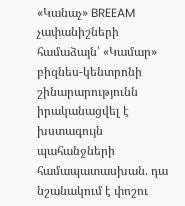«Կանաչ» BREEAM չափանիշների համաձայն՝ «Կամար» բիզնես-կենտրոնի շինարարությունն իրականացվել է խստագույն պահանջների համապատասխան. դա նշանակում է փոշու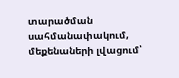տարածման սահմանափակում, մեքենաների լվացում՝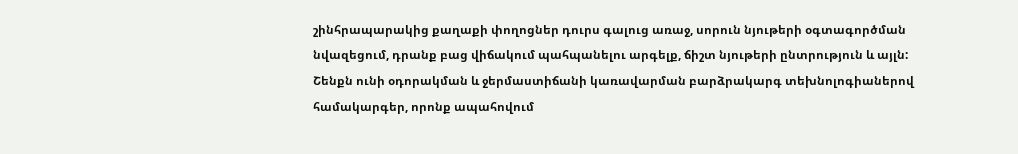շինհրապարակից քաղաքի փողոցներ դուրս գալուց առաջ, սորուն նյութերի օգտագործման նվազեցում, դրանք բաց վիճակում պահպանելու արգելք, ճիշտ նյութերի ընտրություն և այլն: Շենքն ունի օդորակման և ջերմաստիճանի կառավարման բարձրակարգ տեխնոլոգիաներով համակարգեր, որոնք ապահովում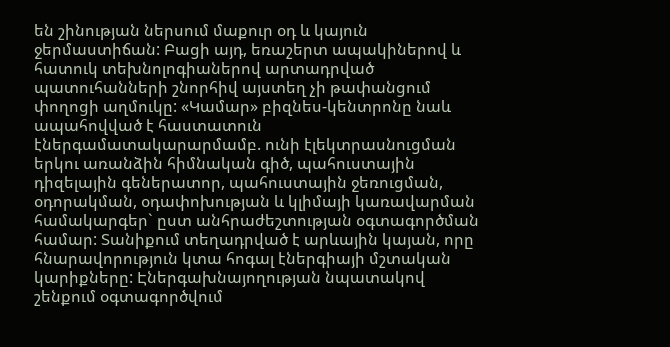են շինության ներսում մաքուր օդ և կայուն ջերմաստիճան: Բացի այդ, եռաշերտ ապակիներով և հատուկ տեխնոլոգիաներով արտադրված պատուհանների շնորհիվ այստեղ չի թափանցում փողոցի աղմուկը: «Կամար» բիզնես-կենտրոնը նաև ապահովված է հաստատուն էներգամատակարարմամբ. ունի էլեկտրասնուցման երկու առանձին հիմնական գիծ, պահուստային դիզելային գեներատոր, պահուստային ջեռուցման, օդորակման, օդափոխության և կլիմայի կառավարման համակարգեր` ըստ անհրաժեշտության օգտագործման համար: Տանիքում տեղադրված է արևային կայան, որը հնարավորություն կտա հոգալ էներգիայի մշտական կարիքները: Էներգախնայողության նպատակով շենքում օգտագործվում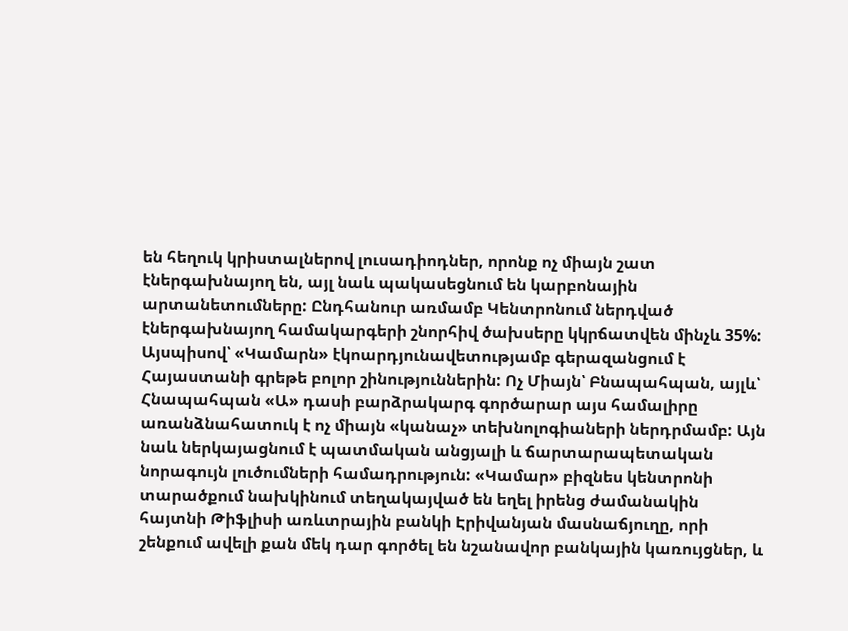են հեղուկ կրիստալներով լուսադիոդներ, որոնք ոչ միայն շատ էներգախնայող են, այլ նաև պակասեցնում են կարբոնային արտանետումները: Ընդհանուր առմամբ Կենտրոնում ներդված էներգախնայող համակարգերի շնորհիվ ծախսերը կկրճատվեն մինչև 35%: Այսպիսով՝ «Կամարն» էկոարդյունավետությամբ գերազանցում է Հայաստանի գրեթե բոլոր շինություններին: Ոչ Միայն՝ Բնապահպան, այլև՝ Հնապահպան «Ա» դասի բարձրակարգ գործարար այս համալիրը առանձնահատուկ է ոչ միայն «կանաչ» տեխնոլոգիաների ներդրմամբ: Այն նաև ներկայացնում է պատմական անցյալի և ճարտարապետական նորագույն լուծումների համադրություն: «Կամար» բիզնես կենտրոնի տարածքում նախկինում տեղակայված են եղել իրենց ժամանակին հայտնի Թիֆլիսի առևտրային բանկի Էրիվանյան մասնաճյուղը, որի շենքում ավելի քան մեկ դար գործել են նշանավոր բանկային կառույցներ, և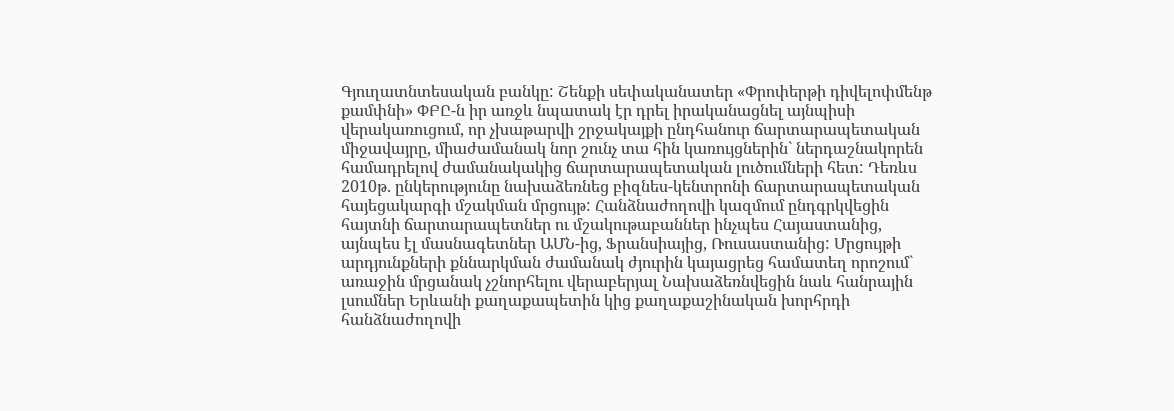Գյուղատնտեսական բանկը: Շենքի սեփականատեր «Փրոփերթի դիվելոփմենթ քամփնի» ՓԲԸ-ն իր առջև նպատակ էր դրել իրականացնել այնպիսի վերակառուցում, որ չխաթարվի շրջակայքի ընդհանուր ճարտարապետական միջավայրը, միաժամանակ նոր շունչ տա հին կառույցներին` ներդաշնակորեն համադրելով ժամանակակից ճարտարապետական լուծումների հետ: Դեռևս 2010թ. ընկերությունը նախաձեռնեց բիզնես-կենտրոնի ճարտարապետական հայեցակարգի մշակման մրցույթ: Հանձնաժողովի կազմում ընդգրկվեցին հայտնի ճարտարապետներ ու մշակութաբաններ ինչպես Հայաստանից, այնպես էլ մասնագետներ ԱՄՆ-ից, Ֆրանսիայից, Ռուսաստանից: Մրցույթի արդյունքների քննարկման ժամանակ ժյուրին կայացրեց համատեղ որոշում` առաջին մրցանակ չշնորհելու վերաբերյալ Նախաձեռնվեցին նաև հանրային լսումներ Երևանի քաղաքապետին կից քաղաքաշինական խորհրդի հանձնաժողովի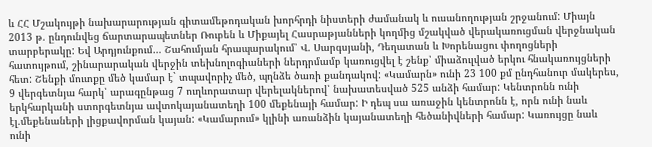և ՀՀ Մշակույթի նախարարության գիտամեթոդական խորհրդի նիստերի ժամանակ և ուսանողության շրջանում: Միայն 2013 թ. ընդունվեց ճարտարապետներ Ռուբեն և Միքայել Հասրաթյանների կողմից մշակված վերակառուցման վերջնական տարբերակը: Եվ Արդյունքում… Շահումյան հրապարակում՝ Վ. Սարգսյանի, Դեղատան և Խորենացու փողոցների հատույթում, շինարարական վերջին տեխնոլոգիաների ներդրմամբ կառուցվել է շենք՝ միաձուլված երկու հնակառույցների հետ: Շենքի մուտքը մեծ կամար է` տպավորիչ մեծ, պղնձե ծառի քանդակով: «Կամարն» ունի 23 100 քմ ընդհանուր մակերես, 9 վերգետնյա հարկ՝ արագընթաց 7 ուղևորատար վերելակներով՝ նախատեսված 525 անձի համար: Կենտրոնն ունի երկհարկանի ստորգետնյա ավտոկայանատեղի 100 մեքենայի համար: Ի դեպ սա առաջին կենտրոնն է, որն ունի նաև էլ.մեքենաների լիցքավորման կայան: «Կամարում» կլինի առանձին կայանատեղի հեծանիվների համար: Կառույցը նաև ունի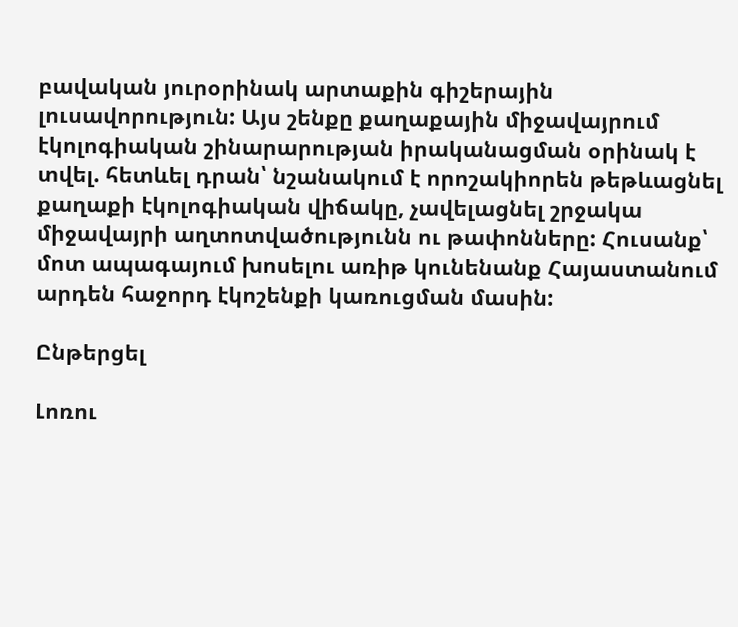բավական յուրօրինակ արտաքին գիշերային լուսավորություն: Այս շենքը քաղաքային միջավայրում էկոլոգիական շինարարության իրականացման օրինակ է տվել. հետևել դրան՝ նշանակում է որոշակիորեն թեթևացնել քաղաքի էկոլոգիական վիճակը, չավելացնել շրջակա միջավայրի աղտոտվածությունն ու թափոնները: Հուսանք՝ մոտ ապագայում խոսելու առիթ կունենանք Հայաստանում արդեն հաջորդ էկոշենքի կառուցման մասին:

Ընթերցել

Լոռու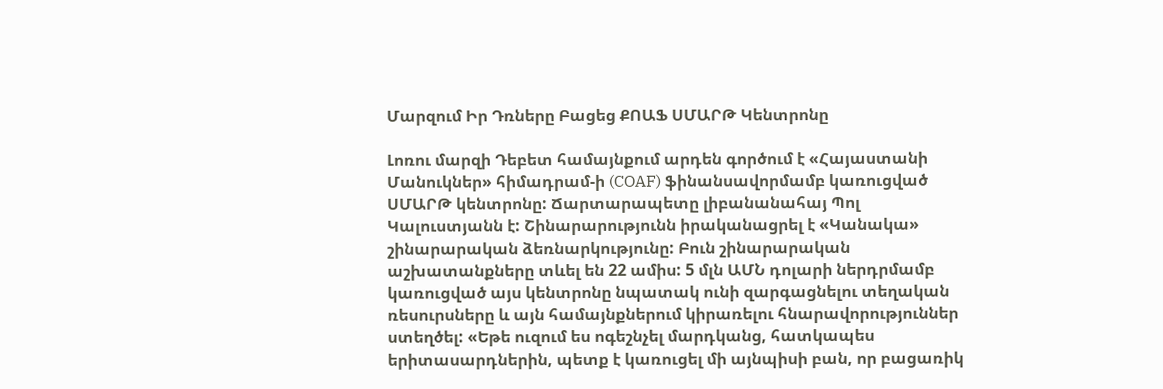Մարզում Իր Դռները Բացեց ՔՈԱՖ ՍՄԱՐԹ Կենտրոնը

Լոռու մարզի Դեբետ համայնքում արդեն գործում է «Հայաստանի Մանուկներ» հիմադրամ-ի (COAF) ֆինանսավորմամբ կառուցված ՍՄԱՐԹ կենտրոնը: Ճարտարապետը լիբանանահայ Պոլ Կալուստյանն է: Շինարարությունն իրականացրել է «Կանակա» շինարարական ձեռնարկությունը: Բուն շինարարական աշխատանքները տևել են 22 ամիս: 5 մլն ԱՄՆ դոլարի ներդրմամբ կառուցված այս կենտրոնը նպատակ ունի զարգացնելու տեղական ռեսուրսները և այն համայնքներում կիրառելու հնարավորություններ ստեղծել: «Եթե ուզում ես ոգեշնչել մարդկանց, հատկապես երիտասարդներին, պետք է կառուցել մի այնպիսի բան, որ բացառիկ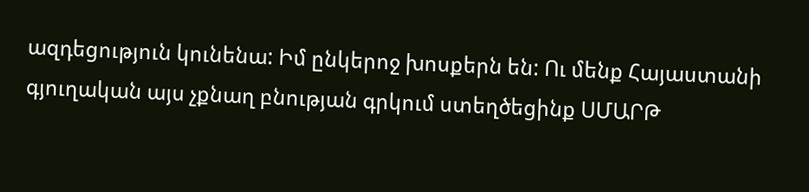ազդեցություն կունենա: Իմ ընկերոջ խոսքերն են: Ու մենք Հայաստանի գյուղական այս չքնաղ բնության գրկում ստեղծեցինք ՍՄԱՐԹ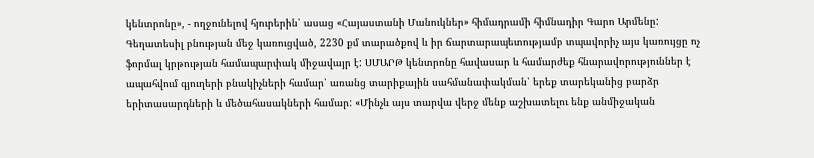կենտրոնը», - ողջունելով հյուրերին՝ ասաց «Հայաստանի Մանուկներ» հիմադրամի հիմնադիր Գարո Արմենը: Գեղատեսիլ բնության մեջ կառուցված, 2230 քմ տարածքով և իր ճարտարապետությամբ տպավորիչ այս կառույցը ոչ ֆորմալ կրթության համապարփակ միջավայր է: ՍՄԱՐԹ կենտրոնը հավասար և համարժեք հնարավորություններ է ապահվում գյուղերի բնակիչների համար՝ առանց տարիքային սահմանափակման՝ երեք տարեկանից բարձր երիտասարդների և մեծահասակների համար: «Մինչև այս տարվա վերջ մենք աշխատելու ենք անմիջական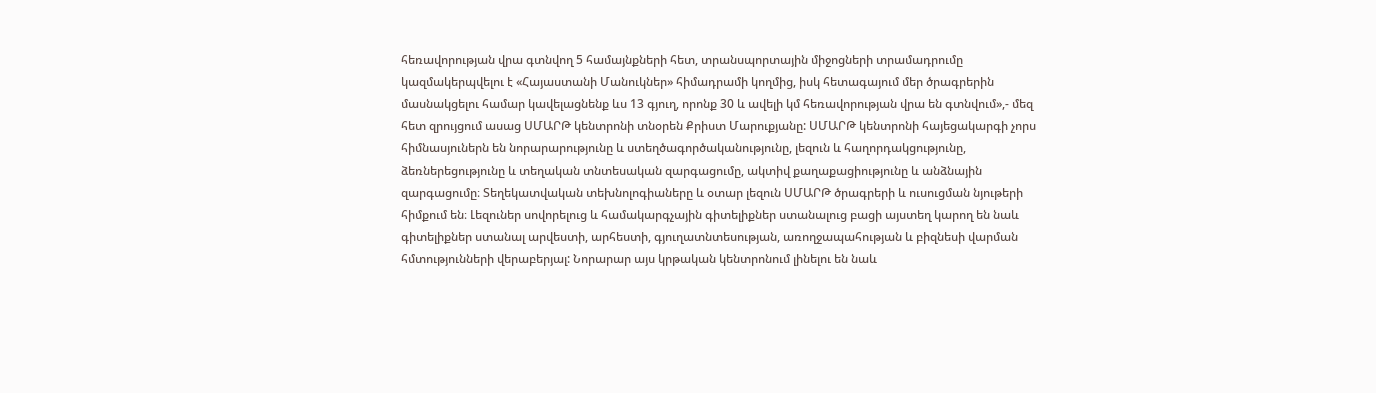հեռավորության վրա գտնվող 5 համայնքների հետ, տրանսպորտային միջոցների տրամադրումը կազմակերպվելու է «Հայաստանի Մանուկներ» հիմադրամի կողմից, իսկ հետագայում մեր ծրագրերին մասնակցելու համար կավելացնենք ևս 13 գյուղ, որոնք 30 և ավելի կմ հեռավորության վրա են գտնվում»,- մեզ հետ զրույցում ասաց ՍՄԱՐԹ կենտրոնի տնօրեն Քրիստ Մարուքյանը: ՍՄԱՐԹ կենտրոնի հայեցակարգի չորս հիմնասյուներն են նորարարությունը և ստեղծագործականությունը, լեզուն և հաղորդակցությունը, ձեռներեցությունը և տեղական տնտեսական զարգացումը, ակտիվ քաղաքացիությունը և անձնային զարգացումը։ Տեղեկատվական տեխնոլոգիաները և օտար լեզուն ՍՄԱՐԹ ծրագրերի և ուսուցման նյութերի հիմքում են։ Լեզուներ սովորելուց և համակարգչային գիտելիքներ ստանալուց բացի այստեղ կարող են նաև գիտելիքներ ստանալ արվեստի, արհեստի, գյուղատնտեսության, առողջապահության և բիզնեսի վարման հմտությունների վերաբերյալ: Նորարար այս կրթական կենտրոնում լինելու են նաև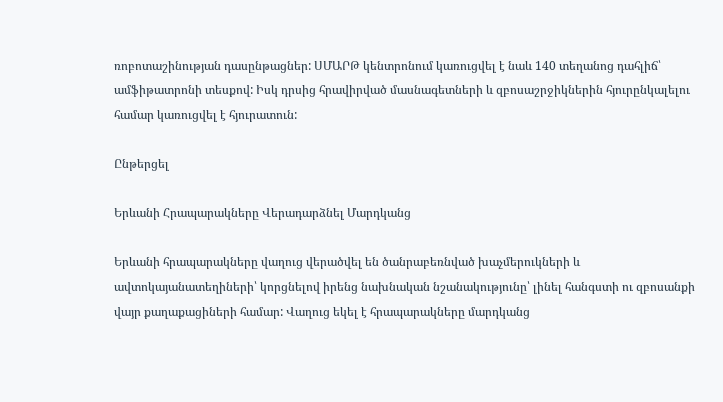ռոբոտաշինության դասընթացներ: ՍՄԱՐԹ կենտրոնում կառուցվել է նաև 140 տեղանոց դահլիճ՝ ամֆիթատրոնի տեսքով: Իսկ դրսից հրավիրված մասնագետների և զբոսաշրջիկներին հյուրընկալելու համար կառուցվել է հյուրատուն:

Ընթերցել

Երևանի Հրապարակները Վերադարձնել Մարդկանց

Երևանի հրապարակները վաղուց վերածվել են ծանրաբեռնված խաչմերուկների և ավտոկայանատեղիների՝ կորցնելով իրենց նախնական նշանակությունը՝ լինել հանգստի ու զբոսանքի վայր քաղաքացիների համար: Վաղուց եկել է հրապարակները մարդկանց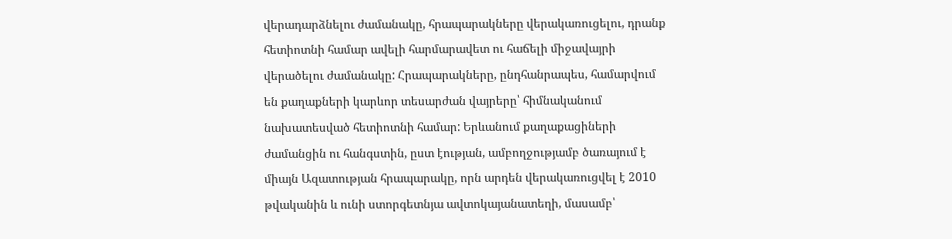վերադարձնելու ժամանակը, հրապարակները վերակառուցելու, դրանք հետիոտնի համար ավելի հարմարավետ ու հաճելի միջավայրի վերածելու ժամանակը: Հրապարակները, ընդհանրապես, համարվում են քաղաքների կարևոր տեսարժան վայրերը՝ հիմնականում նախատեսված հետիոտնի համար: Երևանում քաղաքացիների ժամանցին ու հանգստին, ըստ էության, ամբողջությամբ ծառայում է միայն Ազատության հրապարակը, որն արդեն վերակառուցվել է 2010 թվականին և ունի ստորգետնյա ավտոկայանատեղի, մասամբ՝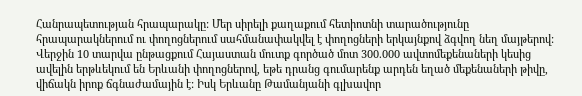Հանրապետության հրապարակը: Մեր սիրելի քաղաքում հետիոտնի տարածությունը հրապարակներում ու փողոցներում սահմանափակվել է փողոցների երկայնքով ձգվող նեղ մայթերով: Վերջին 10 տարվա ընթացքում Հայաստան մուտք գործած մոտ 300.000 ավտոմեքենաների կեսից ավելին երթևեկում են Երևանի փողոցներով, եթե դրանց գումարենք արդեն եղած մեքենաների թիվը, վիճակն իրոք ճգնաժամային է: Իսկ Երևանը Թամանյանի գլխավոր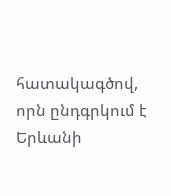հատակագծով, որն ընդգրկում է Երևանի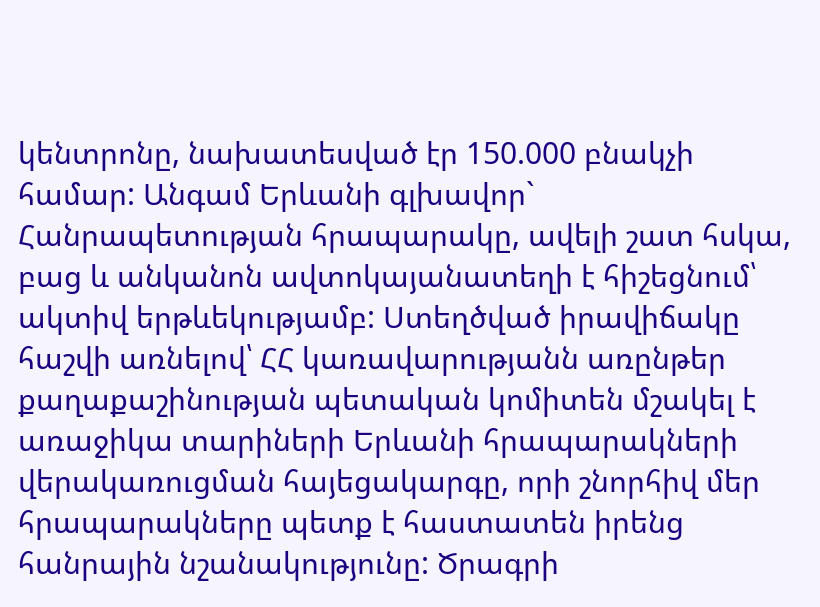կենտրոնը, նախատեսված էր 150.000 բնակչի համար: Անգամ Երևանի գլխավոր` Հանրապետության հրապարակը, ավելի շատ հսկա, բաց և անկանոն ավտոկայանատեղի է հիշեցնում՝ ակտիվ երթևեկությամբ: Ստեղծված իրավիճակը հաշվի առնելով՝ ՀՀ կառավարությանն առընթեր քաղաքաշինության պետական կոմիտեն մշակել է առաջիկա տարիների Երևանի հրապարակների վերակառուցման հայեցակարգը, որի շնորհիվ մեր հրապարակները պետք է հաստատեն իրենց հանրային նշանակությունը: Ծրագրի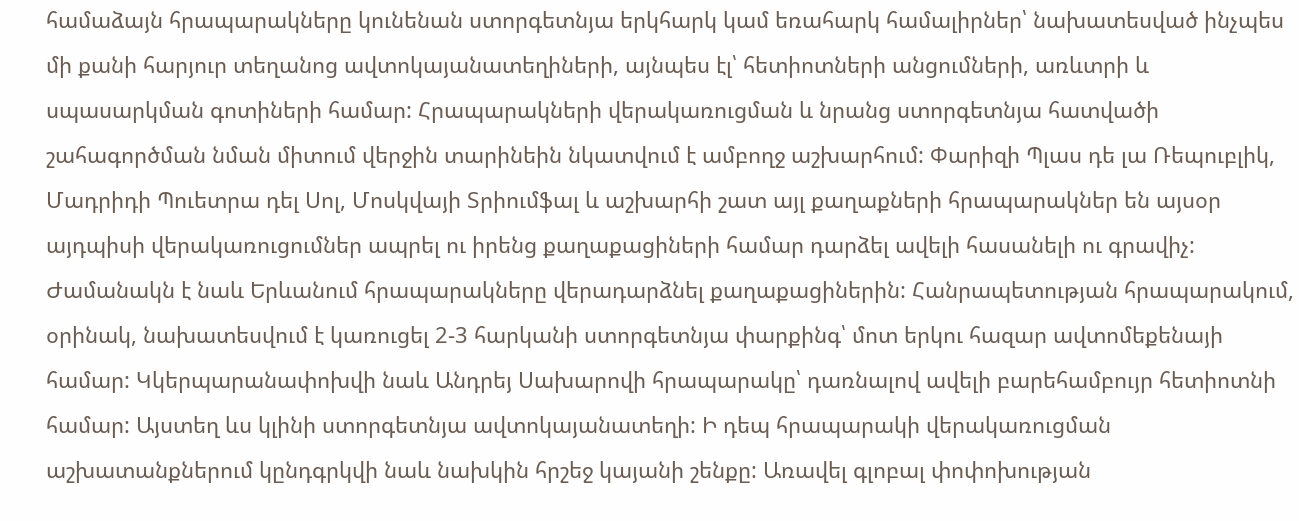համաձայն հրապարակները կունենան ստորգետնյա երկհարկ կամ եռահարկ համալիրներ՝ նախատեսված ինչպես մի քանի հարյուր տեղանոց ավտոկայանատեղիների, այնպես էլ՝ հետիոտների անցումների, առևտրի և սպասարկման գոտիների համար: Հրապարակների վերակառուցման և նրանց ստորգետնյա հատվածի շահագործման նման միտում վերջին տարինեին նկատվում է ամբողջ աշխարհում: Փարիզի Պլաս դե լա Ռեպուբլիկ, Մադրիդի Պուետրա դել Սոլ, Մոսկվայի Տրիումֆալ և աշխարհի շատ այլ քաղաքների հրապարակներ են այսօր այդպիսի վերակառուցումներ ապրել ու իրենց քաղաքացիների համար դարձել ավելի հասանելի ու գրավիչ: Ժամանակն է նաև Երևանում հրապարակները վերադարձնել քաղաքացիներին: Հանրապետության հրապարակում, օրինակ, նախատեսվում է կառուցել 2-3 հարկանի ստորգետնյա փարքինգ՝ մոտ երկու հազար ավտոմեքենայի համար: Կկերպարանափոխվի նաև Անդրեյ Սախարովի հրապարակը՝ դառնալով ավելի բարեհամբույր հետիոտնի համար: Այստեղ ևս կլինի ստորգետնյա ավտոկայանատեղի: Ի դեպ հրապարակի վերակառուցման աշխատանքներում կընդգրկվի նաև նախկին հրշեջ կայանի շենքը: Առավել գլոբալ փոփոխության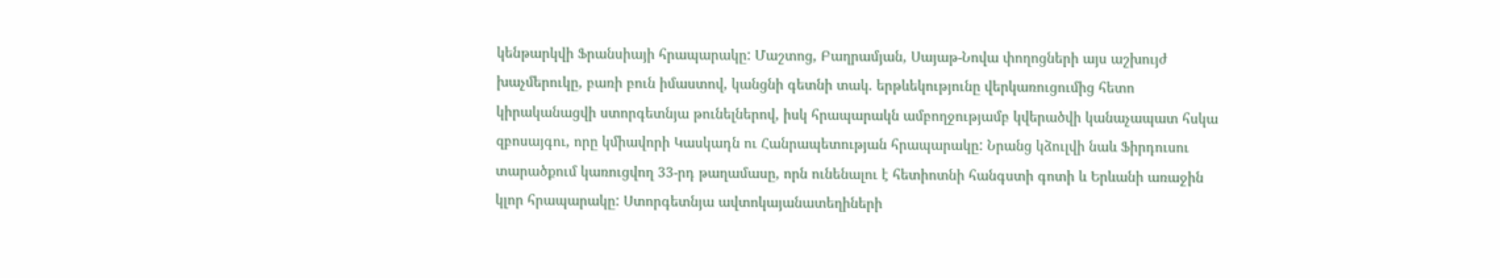կենթարկվի Ֆրանսիայի հրապարակը: Մաշտոց, Բաղրամյան, Սայաթ-Նովա փողոցների այս աշխույժ խաչմերուկը, բառի բուն իմաստով, կանցնի գետնի տակ. երթևեկությունը վերկառուցումից հետո կիրականացվի ստորգետնյա թունելներով, իսկ հրապարակն ամբողջությամբ կվերածվի կանաչապատ հսկա զբոսայգու, որը կմիավորի Կասկադն ու Հանրապետության հրապարակը: Նրանց կձուլվի նաև Ֆիրդուսու տարածքում կառուցվող 33-րդ թաղամասը, որն ունենալու է հետիոտնի հանգստի գոտի և Երևանի առաջին կլոր հրապարակը: Ստորգետնյա ավտոկայանատեղիների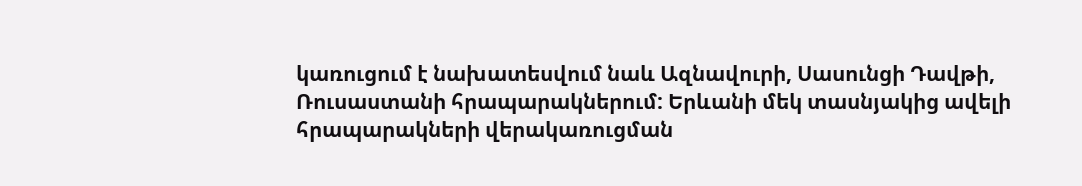կառուցում է նախատեսվում նաև Ազնավուրի, Սասունցի Դավթի, Ռուսաստանի հրապարակներում: Երևանի մեկ տասնյակից ավելի հրապարակների վերակառուցման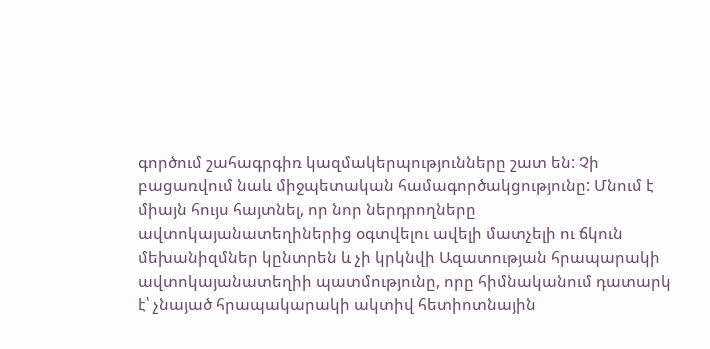գործում շահագրգիռ կազմակերպությունները շատ են: Չի բացառվում նաև միջպետական համագործակցությունը: Մնում է միայն հույս հայտնել, որ նոր ներդրողները ավտոկայանատեղիներից օգտվելու ավելի մատչելի ու ճկուն մեխանիզմներ կընտրեն և չի կրկնվի Ազատության հրապարակի ավտոկայանատեղիի պատմությունը, որը հիմնականում դատարկ է՝ չնայած հրապակարակի ակտիվ հետիոտնային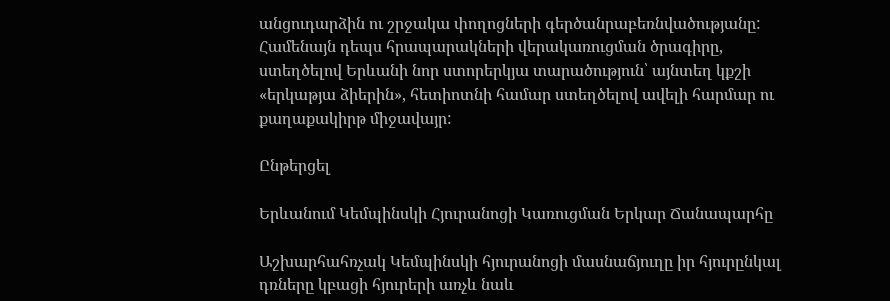անցուդարձին ու շրջակա փողոցների գերծանրաբեռնվածությանը: Համենայն դեպս հրապարակների վերակառուցման ծրագիրը, ստեղծելով Երևանի նոր ստորերկյա տարածություն՝ այնտեղ կքշի «երկաթյա ձիերին», հետիոտնի համար ստեղծելով ավելի հարմար ու քաղաքակիրթ միջավայր:

Ընթերցել

Երևանում Կեմպինսկի Հյուրանոցի Կառուցման Երկար Ճանապարհը

Աշխարհահռչակ Կեմպինսկի հյուրանոցի մասնաճյուղը իր հյուրընկալ դռները կբացի հյուրերի առչև նաև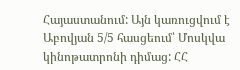Հայաստանում: Այն կառուցվում է Աբովյան 5/5 հասցեում՝ Մոսկվա կինոթատրոնի դիմաց: ՀՀ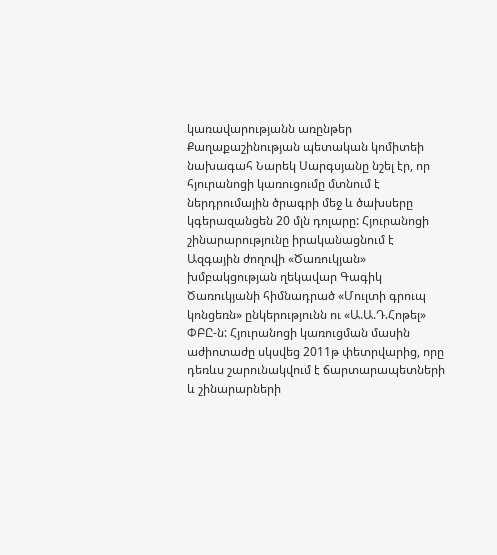կառավարությանն առընթեր Քաղաքաշինության պետական կոմիտեի նախագահ Նարեկ Սարգսյանը նշել էր, որ հյուրանոցի կառուցումը մտնում է ներդրումային ծրագրի մեջ և ծախսերը կգերազանցեն 20 մլն դոլարը: Հյուրանոցի շինարարությունը իրականացնում է Ազգային ժողովի «Ծառուկյան» խմբակցության ղեկավար Գագիկ Ծառուկյանի հիմնադրած «Մուլտի գրուպ կոնցեռն» ընկերությունն ու «Ա.Ա.Դ.Հոթել» ՓԲԸ-ն: Հյուրանոցի կառուցման մասին աժիոտաժը սկսվեց 2011թ փետրվարից, որը դեռևս շարունակվում է ճարտարապետների և շինարարների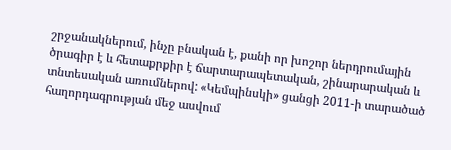շրջանակներում, ինչը բնական է, քանի որ խոշոր ներդրումային ծրագիր է և հետաքրքիր է ճարտարապետական, շինարարական և տնտեսական առումներով: «Կեմպինսկի» ցանցի 2011-ի տարածած հաղորդագրության մեջ ասվում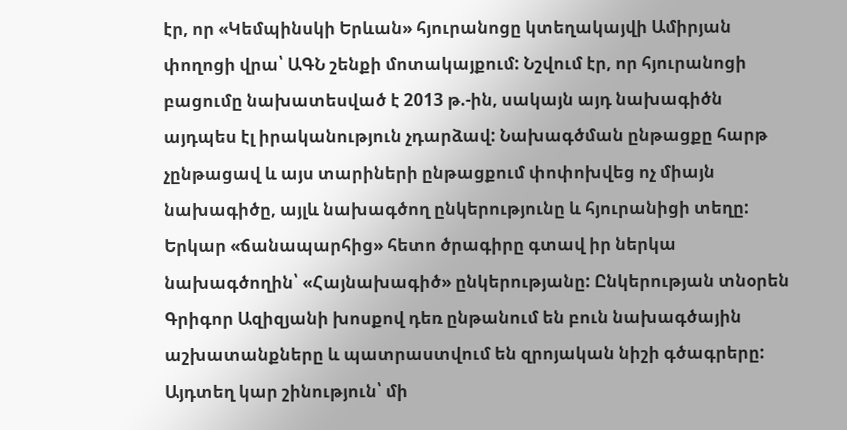էր, որ «Կեմպինսկի Երևան» հյուրանոցը կտեղակայվի Ամիրյան փողոցի վրա՝ ԱԳՆ շենքի մոտակայքում: Նշվում էր, որ հյուրանոցի բացումը նախատեսված է 2013 թ.-ին, սակայն այդ նախագիծն այդպես էլ իրականություն չդարձավ: Նախագծման ընթացքը հարթ չընթացավ և այս տարիների ընթացքում փոփոխվեց ոչ միայն նախագիծը, այլև նախագծող ընկերությունը և հյուրանիցի տեղը: Երկար «ճանապարհից» հետո ծրագիրը գտավ իր ներկա նախագծողին՝ «Հայնախագիծ» ընկերությանը: Ընկերության տնօրեն Գրիգոր Ազիզյանի խոսքով դեռ ընթանում են բուն նախագծային աշխատանքները և պատրաստվում են զրոյական նիշի գծագրերը: Այդտեղ կար շինություն՝ մի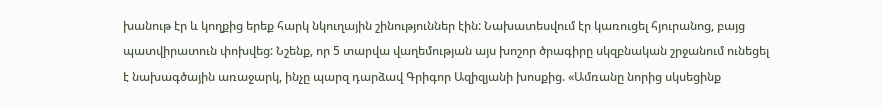խանութ էր և կողքից երեք հարկ նկուղային շինություններ էին: Նախատեսվում էր կառուցել հյուրանոց, բայց պատվիրատուն փոխվեց: Նշենք, որ 5 տարվա վաղեմության այս խոշոր ծրագիրը սկզբնական շրջանում ունեցել է նախագծային առաջարկ, ինչը պարզ դարձավ Գրիգոր Ազիզյանի խոսքից. «Ամռանը նորից սկսեցինք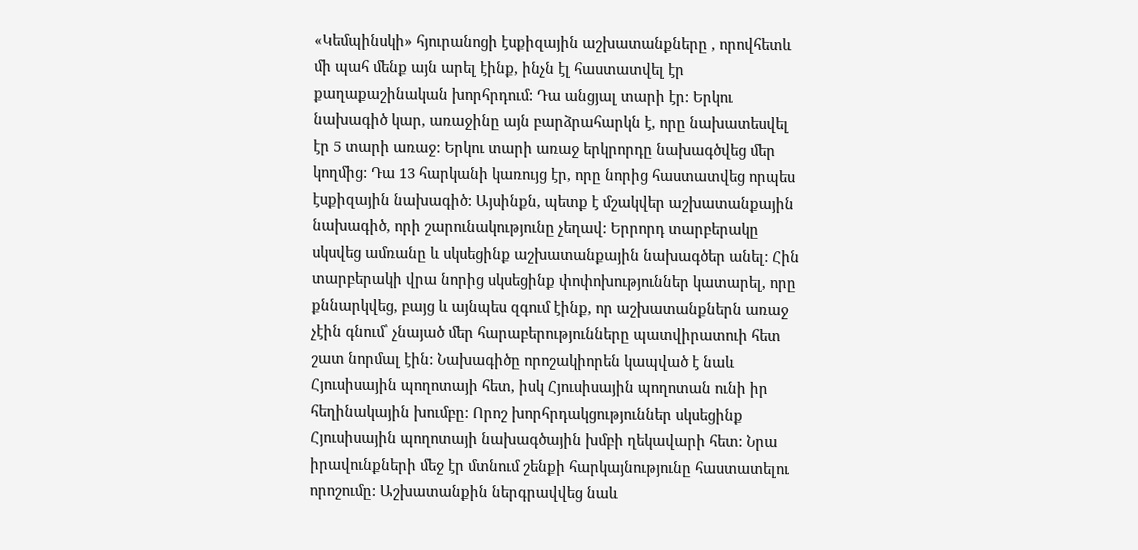«Կեմպինսկի» հյուրանոցի էսքիզային աշխատանքները , որովհետև մի պահ մենք այն արել էինք, ինչն էլ հաստատվել էր քաղաքաշինական խորհրդում: Դա անցյալ տարի էր: Երկու նախագիծ կար, առաջինը այն բարձրահարկն է, որը նախատեսվել էր 5 տարի առաջ: Երկու տարի առաջ երկրորդը նախագծվեց մեր կողմից: Դա 13 հարկանի կառույց էր, որը նորից հաստատվեց որպես էսքիզային նախագիծ: Այսինքն, պետք է մշակվեր աշխատանքային նախագիծ, որի շարունակությունը չեղավ: Երրորդ տարբերակը սկսվեց ամռանը և սկսեցինք աշխատանքային նախագծեր անել: Հին տարբերակի վրա նորից սկսեցինք փոփոխություններ կատարել, որը քննարկվեց, բայց և այնպես զգում էինք, որ աշխատանքներն առաջ չէին գնում՝ չնայած մեր հարաբերությունները պատվիրատուի հետ շատ նորմալ էին: Նախագիծը որոշակիորեն կապված է նաև Հյուսիսային պողոտայի հետ, իսկ Հյուսիսային պողոտան ունի իր հեղինակային խումբը: Որոշ խորհրդակցություններ սկսեցինք Հյուսիսային պողոտայի նախագծային խմբի ղեկավարի հետ: Նրա իրավունքների մեջ էր մտնում շենքի հարկայնությունը հաստատելու որոշումը: Աշխատանքին ներգրավվեց նաև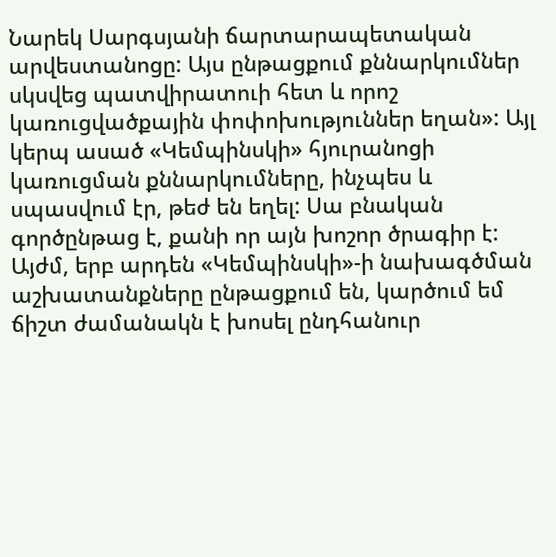Նարեկ Սարգսյանի ճարտարապետական արվեստանոցը: Այս ընթացքում քննարկումներ սկսվեց պատվիրատուի հետ և որոշ կառուցվածքային փոփոխություններ եղան»: Այլ կերպ ասած «Կեմպինսկի» հյուրանոցի կառուցման քննարկումները, ինչպես և սպասվում էր, թեժ են եղել: Սա բնական գործընթաց է, քանի որ այն խոշոր ծրագիր է: Այժմ, երբ արդեն «Կեմպինսկի»-ի նախագծման աշխատանքները ընթացքում են, կարծում եմ ճիշտ ժամանակն է խոսել ընդհանուր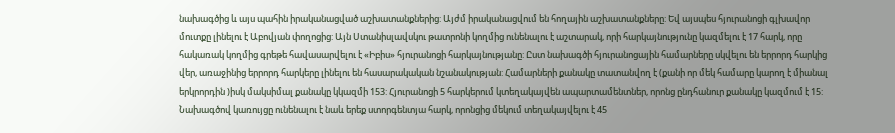նախագծից և այս պահին իրականացված աշխատանքներից: Այժմ իրականացվում են հողային աշխատանքները: Եվ այսպես հյուրանոցի գլխավոր մուտքը լինելու է Աբովյան փողոցից: Այն Ստանիսլավսկու թատրոնի կողմից ունենալու է աշտարակ, որի հարկայնությունը կազմելու է 17 հարկ, որը հակառակ կողմից գրեթե հավասարվելու է «Իբիս» հյուրանոցի հարկայնությանը: Ըստ նախագծի հյուրանոցային համարները սկվելու են երրորդ հարկից վեր, առաջինից երրորդ հարկերը լինելու են հասարակական նշանակության: Համարների քանակը տատանվող է (քանի որ մեկ համարը կարող է միանալ երկրորդին )իսկ մակսիմալ քանակը կկազմի 153: Հյուրանոցի 5 հարկերում կտեղակայվեն ապարտամենտներ, որոնց ընդհանուր քանակը կազմում է 15: Նախագծով կառույցը ունենալու է նաև երեք ստորգենտյա հարկ, որոնցից մեկում տեղակայվելու է 45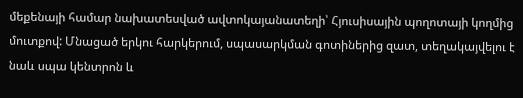մեքենայի համար նախատեսված ավտոկայանատեղի՝ Հյուսիսային պողոտայի կողմից մուտքով: Մնացած երկու հարկերում, սպասարկման գոտիներից զատ, տեղակայվելու է նաև սպա կենտրոն և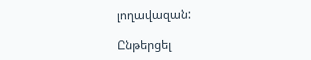լողավազան:

Ընթերցել